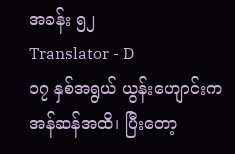အခန်း ၅၂
Translator - D
၁၇ နှစ်အရွယ် ယွန်းဟျောင်းက အန်ဆန်အထိ၊ ပြီးတော့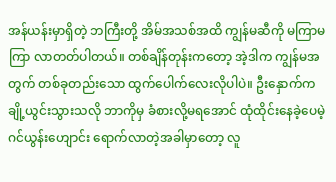အန်ယန်းမှာရှိတဲ့ ဘကြီးတို့ အိမ်အသစ်အထိ ကျွန်မဆီကို မကြာမကြာ လာတတ်ပါတယ်။ တစ်ချိန်တုန်းကတော့ အဲ့ဒါက ကျွန်မအတွက် တစ်ခုတည်းသော ထွက်ပေါက်လေးလိုပါပဲ။ ဦးနှောက်က ချို့ယွင်းသွားသလို ဘာကိုမှ ခံစားလို့မရအောင် ထုံထိုင်းနေခဲ့ပေမဲ့ ဂင်ယွန်းဟျောင်း ရောက်လာတဲ့အခါမှာတော့ လူ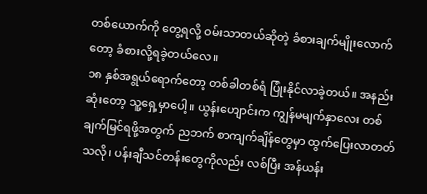တစ်ယောက်ကို တွေ့ရလို့ ဝမ်းသာတယ်ဆိုတဲ့ ခံစားချက်မျိုးလောက်တော့ ခံစားလို့ရခဲ့တယ်လေ။
၁၈ နှစ်အရွယ်ရောက်တော့ တစ်ခါတစ်ရံ ပြုံးနိုင်လာခဲ့တယ်။ အနည်းဆုံးတော့ သူ့ရှေ့မှာပေါ့။ ယွန်းဟျောင်းက ကျွန်မမျက်နှာလေး တစ်ချက်မြင်ရဖို့အတွက် ညဘက် စာကျက်ချိန်တွေမှာ ထွက်ပြေးလာတတ်သလို၊ ပန်းချီသင်တန်းတွေကိုလည်း လစ်ပြီး အန်ယန်း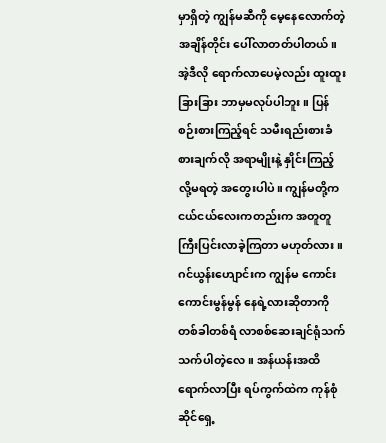မှာရှိတဲ့ ကျွန်မဆီကို မေ့နေလောက်တဲ့အချိန်တိုင်း ပေါ်လာတတ်ပါတယ်။
အဲ့ဒီလို ရောက်လာပေမဲ့လည်း ထူးထူးခြားခြား ဘာမှမလုပ်ပါဘူး။ ပြန်စဉ်းစားကြည့်ရင် သမီးရည်းစားခံစားချက်လို အရာမျိုးနဲ့ နှိုင်းကြည့်လို့မရတဲ့ အတွေးပါပဲ။ ကျွန်မတို့က ငယ်ငယ်လေးကတည်းက အတူတူ ကြီးပြင်းလာခဲ့ကြတာ မဟုတ်လား။
ဂင်ယွန်းဟျောင်းက ကျွန်မ ကောင်းကောင်းမွန်မွန် နေရဲ့လားဆိုတာကို တစ်ခါတစ်ရံ လာစစ်ဆေးချင်ရုံသက်သက်ပါတဲ့လေ။ အန်ယန်းအထိ ရောက်လာပြီး ရပ်ကွက်ထဲက ကုန်စုံဆိုင်ရှေ့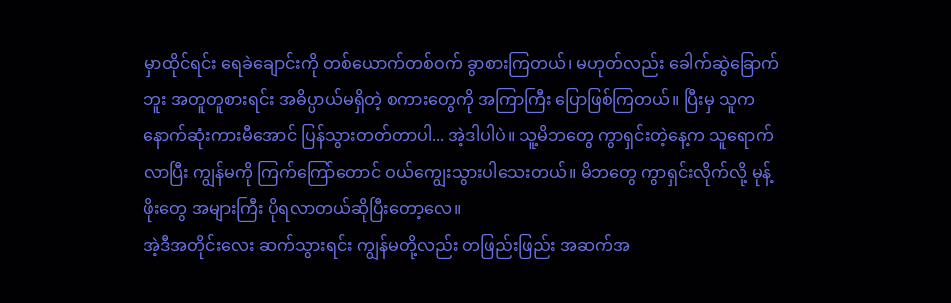မှာထိုင်ရင်း ရေခဲချောင်းကို တစ်ယောက်တစ်ဝက် ခွာစားကြတယ်၊ မဟုတ်လည်း ခေါက်ဆွဲခြောက်ဘူး အတူတူစားရင်း အဓိပ္ပာယ်မရှိတဲ့ စကားတွေကို အကြာကြီး ပြောဖြစ်ကြတယ်။ ပြီးမှ သူက နောက်ဆုံးကားမီအောင် ပြန်သွားတတ်တာပါ... အဲ့ဒါပါပဲ။ သူ့မိဘတွေ ကွာရှင်းတဲ့နေ့က သူရောက်လာပြီး ကျွန်မကို ကြက်ကြော်တောင် ဝယ်ကျွေးသွားပါသေးတယ်။ မိဘတွေ ကွာရှင်းလိုက်လို့ မုန့်ဖိုးတွေ အများကြီး ပိုရလာတယ်ဆိုပြီးတော့လေ။
အဲ့ဒီအတိုင်းလေး ဆက်သွားရင်း ကျွန်မတို့လည်း တဖြည်းဖြည်း အဆက်အ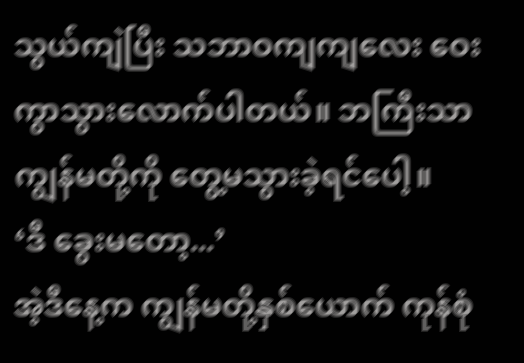သွယ်ကျဲပြီး သဘာဝကျကျလေး ဝေးကွာသွားလောက်ပါတယ်။ ဘကြီးသာ ကျွန်မတို့ကို တွေ့မသွားခဲ့ရင်ပေါ့။
‘ဒီ ခွေးမတော့...’
အဲ့ဒီနေ့က ကျွန်မတို့နှစ်ယောက် ကုန်စုံ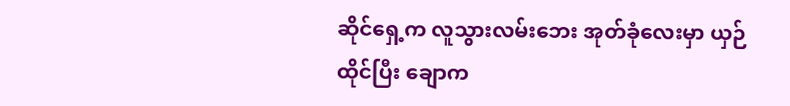ဆိုင်ရှေ့က လူသွားလမ်းဘေး အုတ်ခုံလေးမှာ ယှဉ်ထိုင်ပြီး ချောက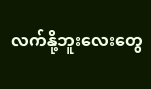လက်နို့ဘူးလေးတွေ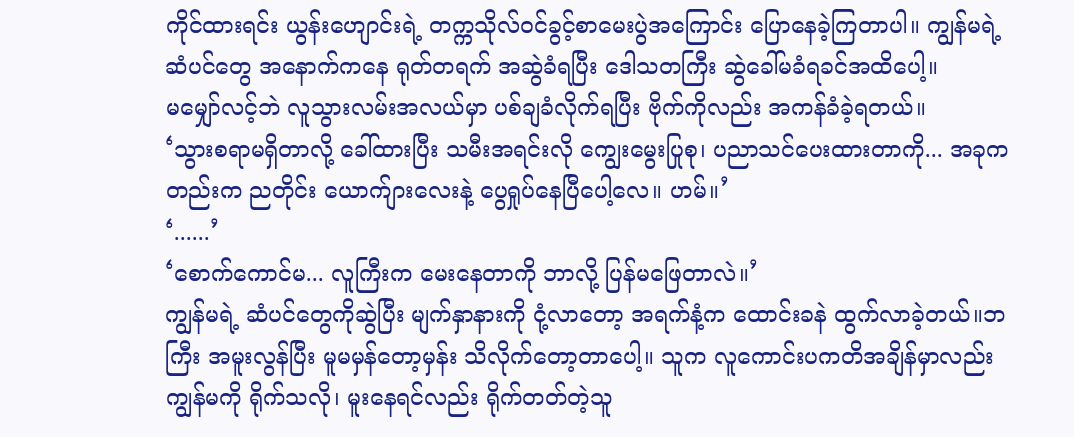ကိုင်ထားရင်း ယွန်းဟျောင်းရဲ့ တက္ကသိုလ်ဝင်ခွင့်စာမေးပွဲအကြောင်း ပြောနေခဲ့ကြတာပါ။ ကျွန်မရဲ့ ဆံပင်တွေ အနောက်ကနေ ရုတ်တရက် အဆွဲခံရပြီး ဒေါသတကြီး ဆွဲခေါ်မခံရခင်အထိပေါ့။
မမျှော်လင့်ဘဲ လူသွားလမ်းအလယ်မှာ ပစ်ချခံလိုက်ရပြီး ဗိုက်ကိုလည်း အကန်ခံခဲ့ရတယ်။
‘သွားစရာမရှိတာလို့ ခေါ်ထားပြီး သမီးအရင်းလို ကျွေးမွေးပြုစု၊ ပညာသင်ပေးထားတာကို... အခုကတည်းက ညတိုင်း ယောက်ျားလေးနဲ့ ပွေရှုပ်နေပြီပေါ့လေ။ ဟမ်။’
‘......’
‘စောက်ကောင်မ... လူကြီးက မေးနေတာကို ဘာလို့ ပြန်မဖြေတာလဲ။’
ကျွန်မရဲ့ ဆံပင်တွေကိုဆွဲပြီး မျက်နှာနားကို ငုံ့လာတော့ အရက်နံ့က ထောင်းခနဲ ထွက်လာခဲ့တယ်။ဘကြီး အမူးလွန်ပြီး မူမမှန်တော့မှန်း သိလိုက်တော့တာပေါ့။ သူက လူကောင်းပကတိအချိန်မှာလည်း ကျွန်မကို ရိုက်သလို၊ မူးနေရင်လည်း ရိုက်တတ်တဲ့သူ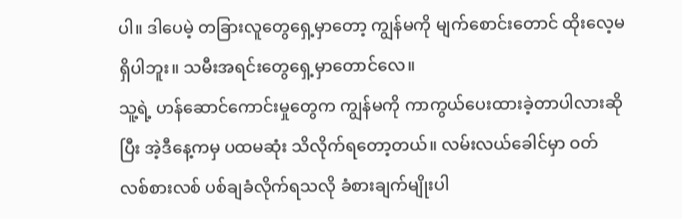ပါ။ ဒါပေမဲ့ တခြားလူတွေရှေ့မှာတော့ ကျွန်မကို မျက်စောင်းတောင် ထိုးလေ့မရှိပါဘူး။ သမီးအရင်းတွေရှေ့မှာတောင်လေ။
သူ့ရဲ့ ဟန်ဆောင်ကောင်းမှုတွေက ကျွန်မကို ကာကွယ်ပေးထားခဲ့တာပါလားဆိုပြီး အဲ့ဒီနေ့ကမှ ပထမဆုံး သိလိုက်ရတော့တယ်။ လမ်းလယ်ခေါင်မှာ ဝတ်လစ်စားလစ် ပစ်ချခံလိုက်ရသလို ခံစားချက်မျိုးပါ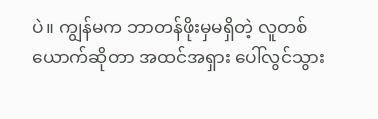ပဲ။ ကျွန်မက ဘာတန်ဖိုးမှမရှိတဲ့ လူတစ်ယောက်ဆိုတာ အထင်အရှား ပေါ်လွင်သွား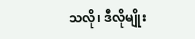သလို၊ ဒီလိုမျိုး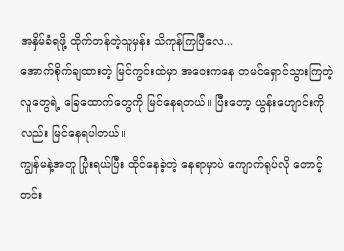အနှိမ်ခံရဖို့ ထိုက်တန်တဲ့သူမှန်း သိကုန်ကြပြီလေ...
အောက်စိုက်ချထားတဲ့ မြင်ကွင်းထဲမှာ အဝေးကနေ တမင်ရှောင်သွားကြတဲ့ လူတွေရဲ့ ခြေထောက်တွေကို မြင်နေရတယ်။ ပြီးတော့ ယွန်းဟျောင်းကိုလည်း မြင်နေရပါတယ်။
ကျွန်မနဲ့အတူ ပြုံးရယ်ပြီး ထိုင်နေခဲ့တဲ့ နေရာမှာပဲ ကျောက်ရုပ်လို တောင့်တင်း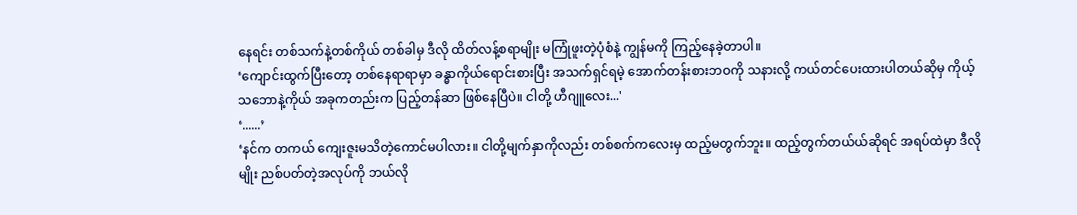နေရင်း တစ်သက်နဲ့တစ်ကိုယ် တစ်ခါမှ ဒီလို ထိတ်လန့်စရာမျိုး မကြုံဖူးတဲ့ပုံစံနဲ့ ကျွန်မကို ကြည့်နေခဲ့တာပါ။
‘ကျောင်းထွက်ပြီးတော့ တစ်နေရာရာမှာ ခန္ဓာကိုယ်ရောင်းစားပြီး အသက်ရှင်ရမဲ့ အောက်တန်းစားဘဝကို သနားလို့ ကယ်တင်ပေးထားပါတယ်ဆိုမှ ကိုယ့်သဘောနဲ့ကိုယ် အခုကတည်းက ပြည့်တန်ဆာ ဖြစ်နေပြီပဲ။ ငါတို့ ဟီဂျူလေး...'
‘......’
‘နင်က တကယ် ကျေးဇူးမသိတဲ့ကောင်မပါလား။ ငါတို့မျက်နှာကိုလည်း တစ်စက်ကလေးမှ ထည့်မတွက်ဘူး။ ထည့်တွက်တယ်ယ်ဆိုရင် အရပ်ထဲမှာ ဒီလိုမျိုး ညစ်ပတ်တဲ့အလုပ်ကို ဘယ်လို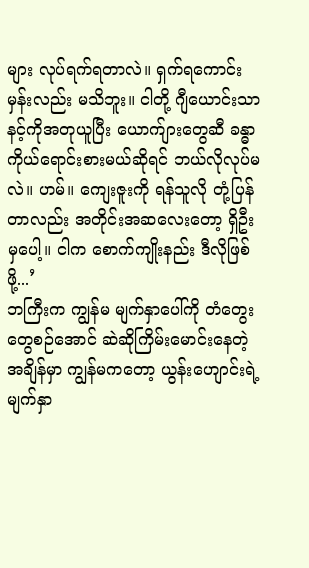များ လုပ်ရက်ရတာလဲ။ ရှက်ရကောင်းမှန်းလည်း မသိဘူး။ ငါတို့ ဂျီယောင်းသာ နင့်ကိုအတုယူပြီး ယောက်ျားတွေဆီ ခန္ဓာကိုယ်ရောင်းစားမယ်ဆိုရင် ဘယ်လိုလုပ်မလဲ။ ဟမ်။ ကျေးဇူးကို ရန်သူလို တုံ့ပြန်တာလည်း အတိုင်းအဆလေးတော့ ရှိဦးမှပေါ့။ ငါက စောက်ကျိုးနည်း ဒီလိုဖြစ်ဖို့...’
ဘကြီးက ကျွန်မ မျက်နှာပေါ်ကို တံတွေးတွေစဉ်အောင် ဆဲဆိုကြိမ်းမောင်းနေတဲ့အချိန်မှာ ကျွန်မကတော့ ယွန်းဟျောင်းရဲ့ မျက်နှာ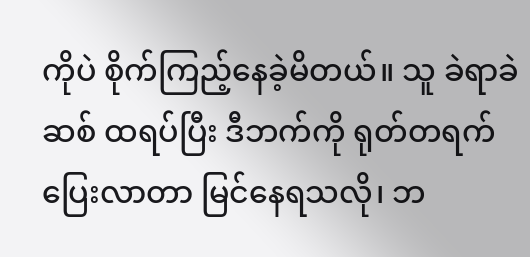ကိုပဲ စိုက်ကြည့်နေခဲ့မိတယ်။ သူ ခဲရာခဲဆစ် ထရပ်ပြီး ဒီဘက်ကို ရုတ်တရက် ပြေးလာတာ မြင်နေရသလို၊ ဘ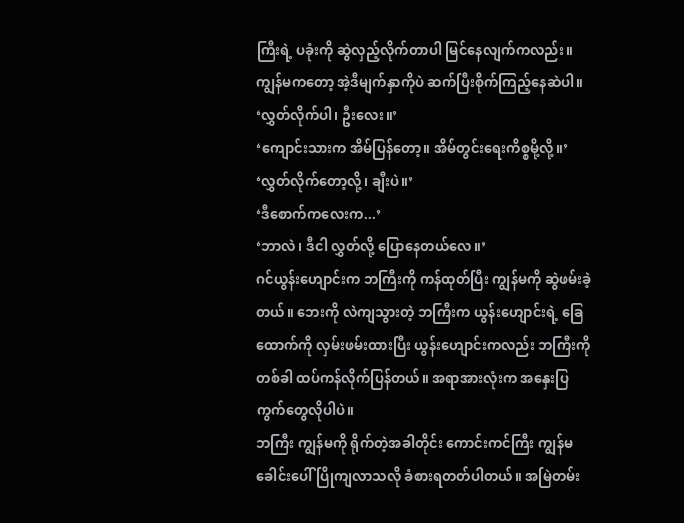ကြီးရဲ့ ပခုံးကို ဆွဲလှည့်လိုက်တာပါ မြင်နေလျက်ကလည်း။
ကျွန်မကတော့ အဲ့ဒီမျက်နှာကိုပဲ ဆက်ပြီးစိုက်ကြည့်နေဆဲပါ။
‘လွှတ်လိုက်ပါ၊ ဦးလေး။’
‘ကျောင်းသားက အိမ်ပြန်တော့။ အိမ်တွင်းရေးကိစ္စမို့လို့။’
‘လွှတ်လိုက်တော့လို့၊ ချီးပဲ။’
‘ဒီစောက်ကလေးက...’
‘ဘာလဲ၊ ဒီငါ လွှတ်လို့ ပြောနေတယ်လေ။’
ဂင်ယွန်းဟျောင်းက ဘကြီးကို ကန်ထုတ်ပြီး ကျွန်မကို ဆွဲဖမ်းခဲ့တယ်။ ဘေးကို လဲကျသွားတဲ့ ဘကြီးက ယွန်းဟျောင်းရဲ့ ခြေထောက်ကို လှမ်းဖမ်းထားပြီး ယွန်းဟျောင်းကလည်း ဘကြီးကို တစ်ခါ ထပ်ကန်လိုက်ပြန်တယ်။ အရာအားလုံးက အနှေးပြကွက်တွေလိုပါပဲ။
ဘကြီး ကျွန်မကို ရိုက်တဲ့အခါတိုင်း ကောင်းကင်ကြီး ကျွန်မခေါင်းပေါ် ပြိုကျလာသလို ခံစားရတတ်ပါတယ်။ အမြဲတမ်း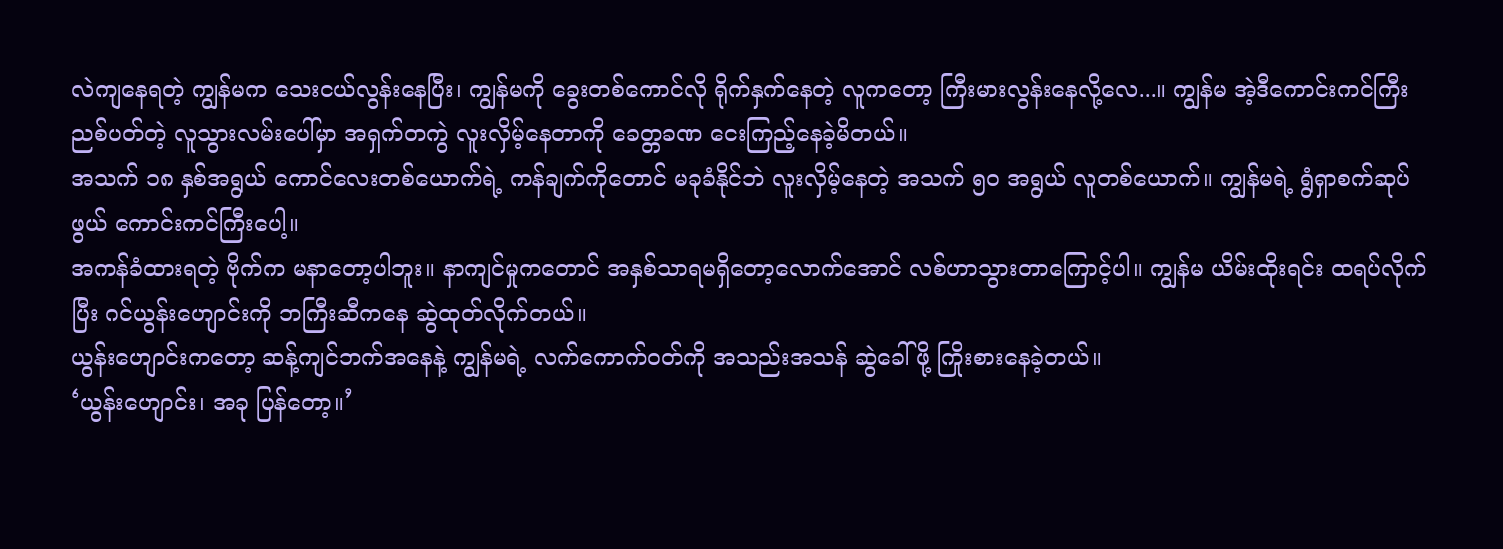လဲကျနေရတဲ့ ကျွန်မက သေးငယ်လွန်းနေပြီး၊ ကျွန်မကို ခွေးတစ်ကောင်လို ရိုက်နှက်နေတဲ့ လူကတော့ ကြီးမားလွန်းနေလို့လေ...။ ကျွန်မ အဲ့ဒီကောင်းကင်ကြီး ညစ်ပတ်တဲ့ လူသွားလမ်းပေါ်မှာ အရှက်တကွဲ လူးလှိမ့်နေတာကို ခေတ္တခဏ ငေးကြည့်နေခဲ့မိတယ်။
အသက် ၁၈ နှစ်အရွယ် ကောင်လေးတစ်ယောက်ရဲ့ ကန်ချက်ကိုတောင် မခုခံနိုင်ဘဲ လူးလှိမ့်နေတဲ့ အသက် ၅၀ အရွယ် လူတစ်ယောက်။ ကျွန်မရဲ့ ရွံရှာစက်ဆုပ်ဖွယ် ကောင်းကင်ကြီးပေါ့။
အကန်ခံထားရတဲ့ ဗိုက်က မနာတော့ပါဘူး။ နာကျင်မှုကတောင် အနှစ်သာရမရှိတော့လောက်အောင် လစ်ဟာသွားတာကြောင့်ပါ။ ကျွန်မ ယိမ်းထိုးရင်း ထရပ်လိုက်ပြီး ဂင်ယွန်းဟျောင်းကို ဘကြီးဆီကနေ ဆွဲထုတ်လိုက်တယ်။
ယွန်းဟျောင်းကတော့ ဆန့်ကျင်ဘက်အနေနဲ့ ကျွန်မရဲ့ လက်ကောက်ဝတ်ကို အသည်းအသန် ဆွဲခေါ်ဖို့ ကြိုးစားနေခဲ့တယ်။
‘ယွန်းဟျောင်း၊ အခု ပြန်တော့။’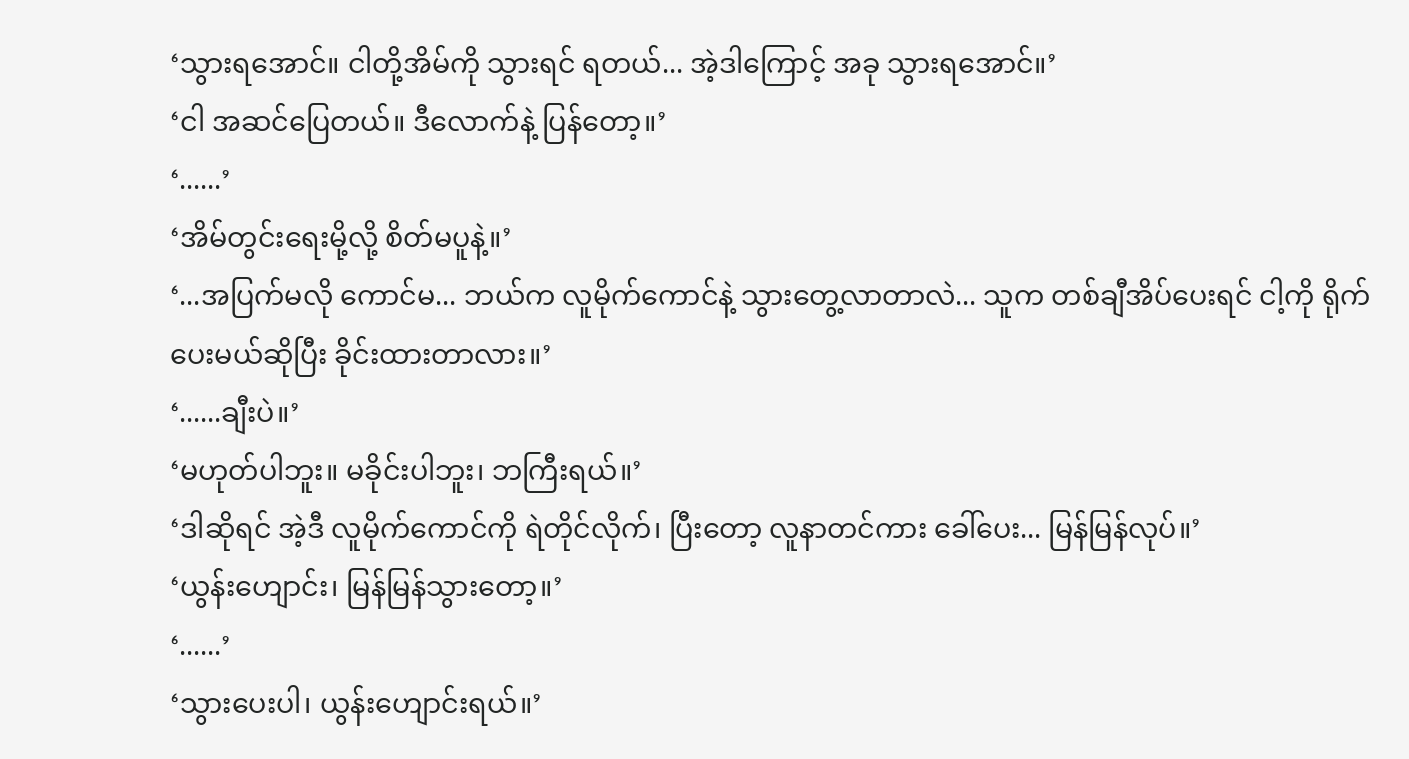‘သွားရအောင်။ ငါတို့အိမ်ကို သွားရင် ရတယ်... အဲ့ဒါကြောင့် အခု သွားရအောင်။’
‘ငါ အဆင်ပြေတယ်။ ဒီလောက်နဲ့ ပြန်တော့။’
‘......’
‘အိမ်တွင်းရေးမို့လို့ စိတ်မပူနဲ့။’
‘...အပြက်မလို ကောင်မ... ဘယ်က လူမိုက်ကောင်နဲ့ သွားတွေ့လာတာလဲ... သူက တစ်ချီအိပ်ပေးရင် ငါ့ကို ရိုက်ပေးမယ်ဆိုပြီး ခိုင်းထားတာလား။’
‘......ချီးပဲ။’
‘မဟုတ်ပါဘူး။ မခိုင်းပါဘူး၊ ဘကြီးရယ်။’
‘ဒါဆိုရင် အဲ့ဒီ လူမိုက်ကောင်ကို ရဲတိုင်လိုက်၊ ပြီးတော့ လူနာတင်ကား ခေါ်ပေး... မြန်မြန်လုပ်။’
‘ယွန်းဟျောင်း၊ မြန်မြန်သွားတော့။’
‘......’
‘သွားပေးပါ၊ ယွန်းဟျောင်းရယ်။’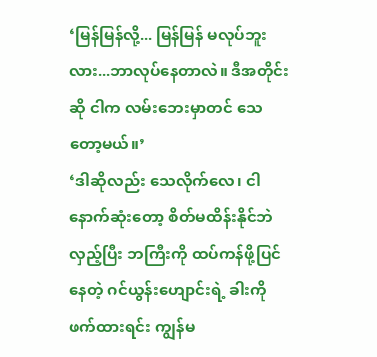‘မြန်မြန်လို့... မြန်မြန် မလုပ်ဘူးလား...ဘာလုပ်နေတာလဲ။ ဒီအတိုင်းဆို ငါက လမ်းဘေးမှာတင် သေတော့မယ်။’
‘ဒါဆိုလည်း သေလိုက်လေ၊ ငါ
နောက်ဆုံးတော့ စိတ်မထိန်းနိုင်ဘဲ လှည့်ပြီး ဘကြီးကို ထပ်ကန်ဖို့ပြင်နေတဲ့ ဂင်ယွန်းဟျောင်းရဲ့ ခါးကို ဖက်ထားရင်း ကျွန်မ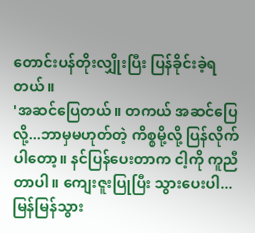တောင်းပန်တိုးလျှိုးပြီး ပြန်ခိုင်းခဲ့ရတယ်။
'အဆင်ပြေတယ်။ တကယ် အဆင်ပြေလို့...ဘာမှမဟုတ်တဲ့ ကိစ္စမို့လို့ ပြန်လိုက်ပါတော့။ နင်ပြန်ပေးတာက ငါ့ကို ကူညီတာပါ။ ကျေးဇူးပြုပြီး သွားပေးပါ... မြန်မြန်သွား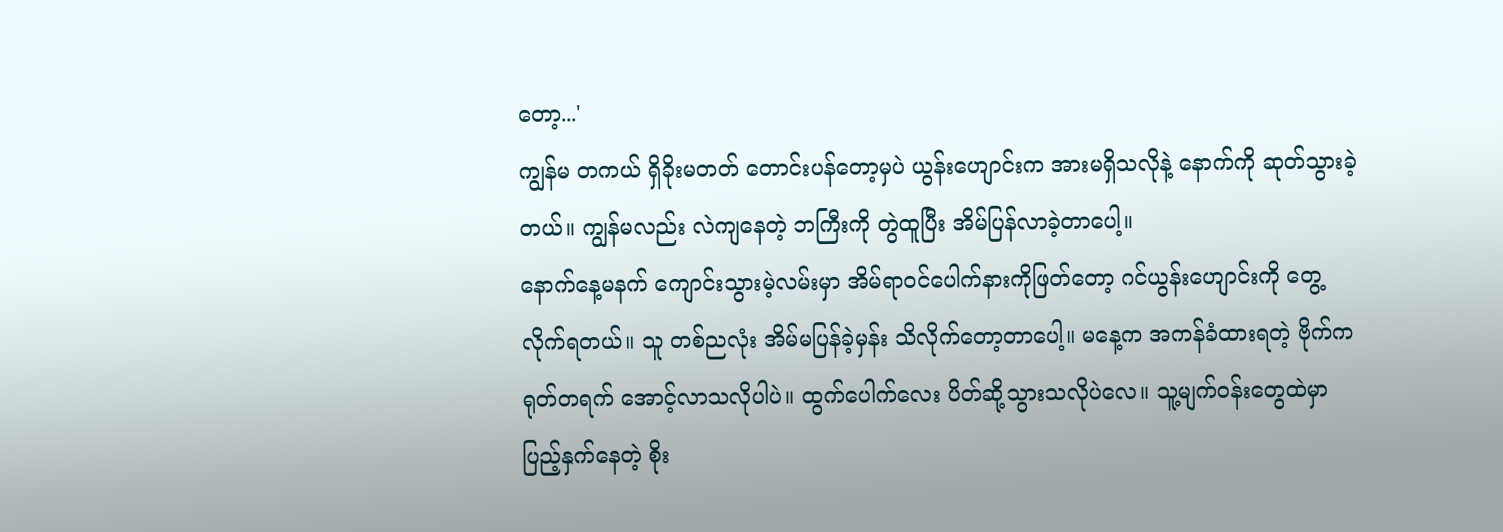တော့...'
ကျွန်မ တကယ် ရှိခိုးမတတ် တောင်းပန်တော့မှပဲ ယွန်းဟျောင်းက အားမရှိသလိုနဲ့ နောက်ကို ဆုတ်သွားခဲ့တယ်။ ကျွန်မလည်း လဲကျနေတဲ့ ဘကြီးကို တွဲထူပြီး အိမ်ပြန်လာခဲ့တာပေါ့။
နောက်နေ့မနက် ကျောင်းသွားမဲ့လမ်းမှာ အိမ်ရာဝင်ပေါက်နားကိုဖြတ်တော့ ဂင်ယွန်းဟျောင်းကို တွေ့လိုက်ရတယ်။ သူ တစ်ညလုံး အိမ်မပြန်ခဲ့မှန်း သိလိုက်တော့တာပေါ့။ မနေ့က အကန်ခံထားရတဲ့ ဗိုက်က ရုတ်တရက် အောင့်လာသလိုပါပဲ။ ထွက်ပေါက်လေး ပိတ်ဆို့သွားသလိုပဲလေ။ သူ့မျက်ဝန်းတွေထဲမှာ ပြည့်နှက်နေတဲ့ စိုး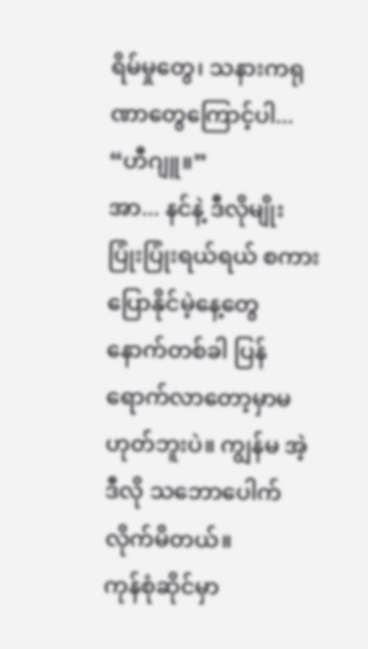ရိမ်မှုတွေ၊ သနားကရုဏာတွေကြောင့်ပါ...
“ဟီဂျူ။”
အာ... နင်နဲ့ ဒီလိုမျိုး ပြုံးပြုံးရယ်ရယ် စကားပြောနိုင်မဲ့နေ့တွေ နောက်တစ်ခါ ပြန်ရောက်လာတော့မှာမဟုတ်ဘူးပဲ။ ကျွန်မ အဲ့ဒီလို သဘောပေါက်လိုက်မိတယ်။
ကုန်စုံဆိုင်မှာ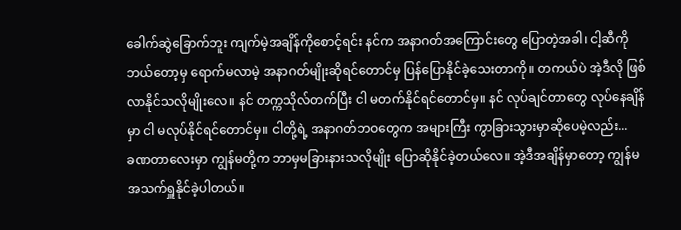ခေါက်ဆွဲခြောက်ဘူး ကျက်မဲ့အချိန်ကိုစောင့်ရင်း နင်က အနာဂတ်အကြောင်းတွေ ပြောတဲ့အခါ၊ ငါ့ဆီကို ဘယ်တော့မှ ရောက်မလာမဲ့ အနာဂတ်မျိုးဆိုရင်တောင်မှ ပြန်ပြောနိုင်ခဲ့သေးတာကို။ တကယ်ပဲ အဲ့ဒီလို ဖြစ်လာနိုင်သလိုမျိုးလေ။ နင် တက္ကသိုလ်တက်ပြီး ငါ မတက်နိုင်ရင်တောင်မှ။ နင် လုပ်ချင်တာတွေ လုပ်နေချိန်မှာ ငါ မလုပ်နိုင်ရင်တောင်မှ။ ငါတို့ရဲ့ အနာဂတ်ဘဝတွေက အများကြီး ကွာခြားသွားမှာဆိုပေမဲ့လည်း...
ခဏတာလေးမှာ ကျွန်မတို့က ဘာမှမခြားနားသလိုမျိုး ပြောဆိုနိုင်ခဲ့တယ်လေ။ အဲ့ဒီအချိန်မှာတော့ ကျွန်မ အသက်ရှူနိုင်ခဲ့ပါတယ်။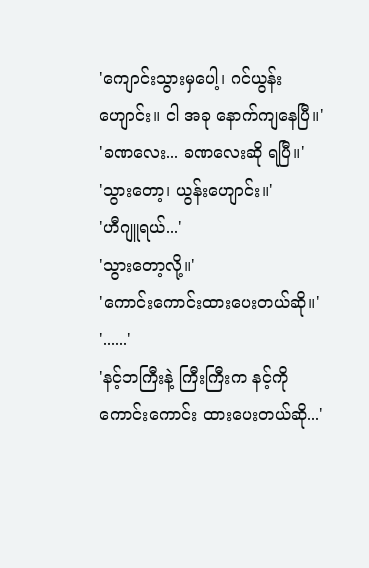'ကျောင်းသွားမှပေါ့၊ ဂင်ယွန်းဟျောင်း။ ငါ အခု နောက်ကျနေပြီ။'
'ခဏလေး... ခဏလေးဆို ရပြီ။'
'သွားတော့၊ ယွန်းဟျောင်း။'
'ဟီဂျူရယ်...'
'သွားတော့လို့။'
'ကောင်းကောင်းထားပေးတယ်ဆို။'
'......'
'နင့်ဘကြီးနဲ့ ကြီးကြီးက နင့်ကို ကောင်းကောင်း ထားပေးတယ်ဆို...'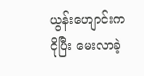ယွန်းဟျောင်းက ငိုပြီး မေးလာခဲ့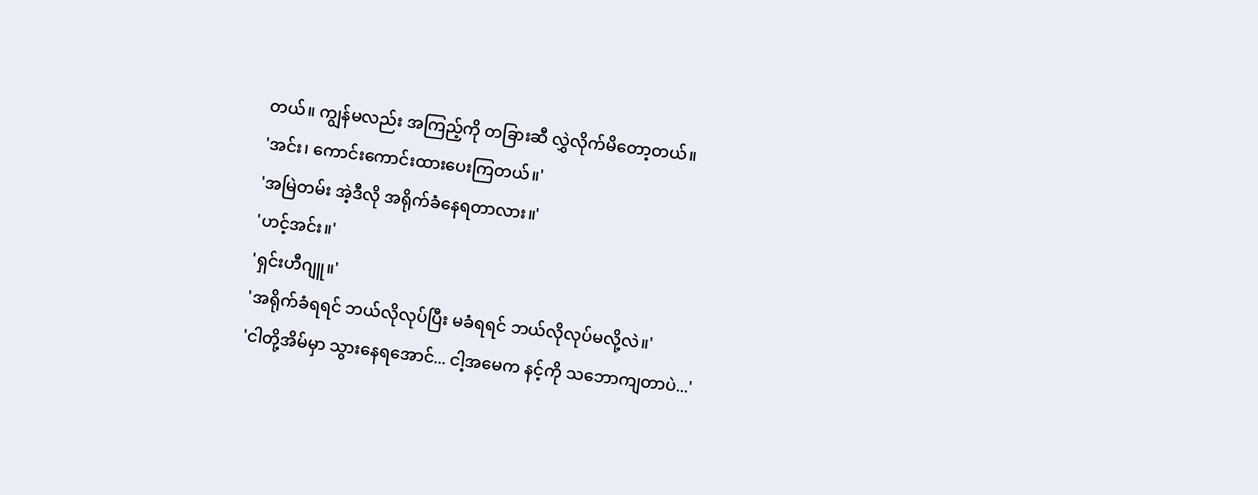တယ်။ ကျွန်မလည်း အကြည့်ကို တခြားဆီ လွှဲလိုက်မိတော့တယ်။
'အင်း၊ ကောင်းကောင်းထားပေးကြတယ်။'
'အမြဲတမ်း အဲ့ဒီလို အရိုက်ခံနေရတာလား။'
'ဟင့်အင်း။'
'ရှင်းဟီဂျူ။'
'အရိုက်ခံရရင် ဘယ်လိုလုပ်ပြီး မခံရရင် ဘယ်လိုလုပ်မလို့လဲ။'
'ငါတို့အိမ်မှာ သွားနေရအောင်... ငါ့အမေက နင့်ကို သဘောကျတာပဲ...'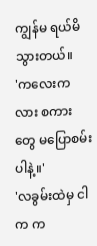ကျွန်မ ရယ်မိသွားတယ်။
'ကလေးကလား စကားတွေ မပြောစမ်းပါနဲ့။'
'လခွမ်းထဲမှ ငါက က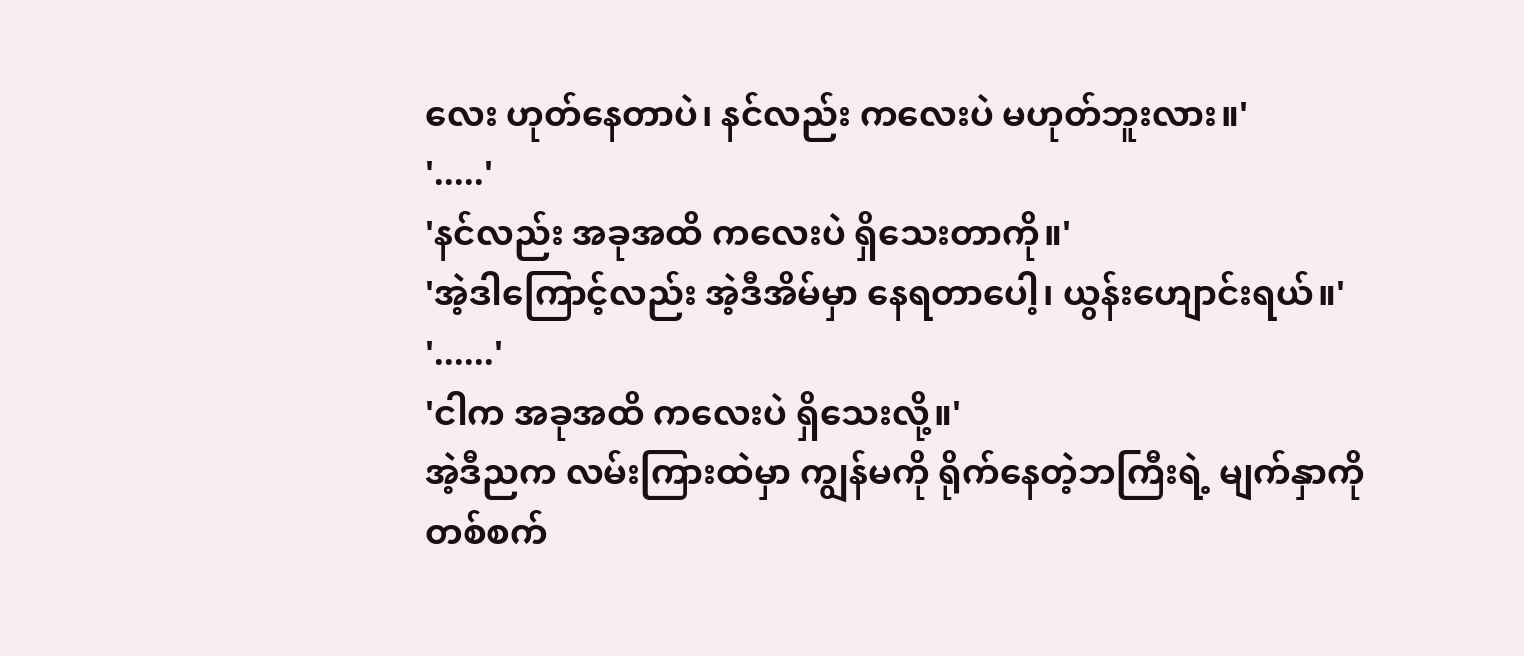လေး ဟုတ်နေတာပဲ၊ နင်လည်း ကလေးပဲ မဟုတ်ဘူးလား။'
'.....'
'နင်လည်း အခုအထိ ကလေးပဲ ရှိသေးတာကို။'
'အဲ့ဒါကြောင့်လည်း အဲ့ဒီအိမ်မှာ နေရတာပေါ့၊ ယွန်းဟျောင်းရယ်။'
'......'
'ငါက အခုအထိ ကလေးပဲ ရှိသေးလို့။'
အဲ့ဒီညက လမ်းကြားထဲမှာ ကျွန်မကို ရိုက်နေတဲ့ဘကြီးရဲ့ မျက်နှာကို တစ်စက်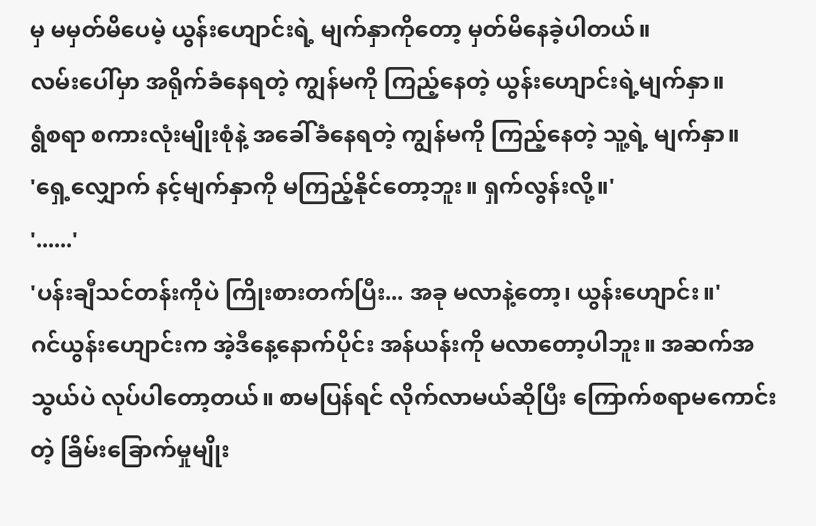မှ မမှတ်မိပေမဲ့ ယွန်းဟျောင်းရဲ့ မျက်နှာကိုတော့ မှတ်မိနေခဲ့ပါတယ်။
လမ်းပေါ်မှာ အရိုက်ခံနေရတဲ့ ကျွန်မကို ကြည့်နေတဲ့ ယွန်းဟျောင်းရဲ့မျက်နှာ။
ရွံစရာ စကားလုံးမျိုးစုံနဲ့ အခေါ်ခံနေရတဲ့ ကျွန်မကို ကြည့်နေတဲ့ သူ့ရဲ့ မျက်နှာ။
'ရှေ့လျှောက် နင့်မျက်နှာကို မကြည့်နိုင်တော့ဘူး။ ရှက်လွန်းလို့။'
'......'
'ပန်းချီသင်တန်းကိုပဲ ကြိုးစားတက်ပြီး... အခု မလာနဲ့တော့၊ ယွန်းဟျောင်း။'
ဂင်ယွန်းဟျောင်းက အဲ့ဒီနေ့နောက်ပိုင်း အန်ယန်းကို မလာတော့ပါဘူး။ အဆက်အသွယ်ပဲ လုပ်ပါတော့တယ်။ စာမပြန်ရင် လိုက်လာမယ်ဆိုပြီး ကြောက်စရာမကောင်းတဲ့ ခြိမ်းခြောက်မှုမျိုး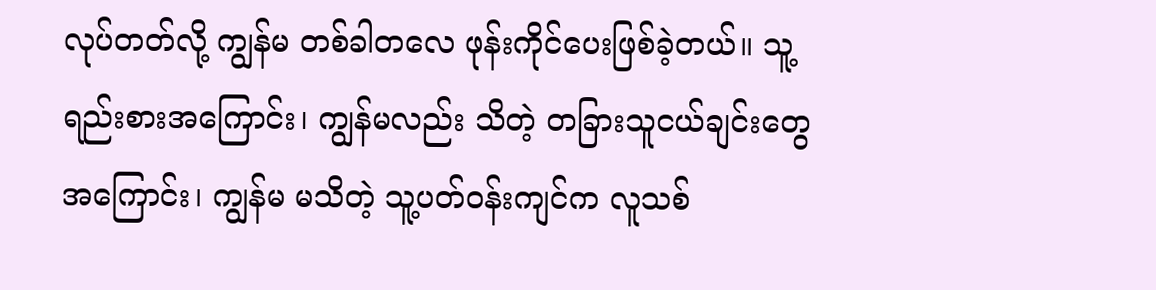လုပ်တတ်လို့ ကျွန်မ တစ်ခါတလေ ဖုန်းကိုင်ပေးဖြစ်ခဲ့တယ်။ သူ့ရည်းစားအကြောင်း၊ ကျွန်မလည်း သိတဲ့ တခြားသူငယ်ချင်းတွေအကြောင်း၊ ကျွန်မ မသိတဲ့ သူ့ပတ်ဝန်းကျင်က လူသစ်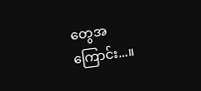တွေအကြောင်း...။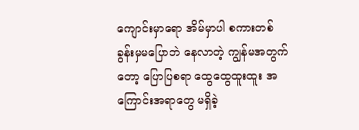ကျောင်းမှာရော အိမ်မှာပါ စကားတစ်ခွန်းမှမပြောဘဲ နေလာတဲ့ ကျွန်မအတွက်တော့ ပြောပြစရာ ထွေထွေထူးထူး အကြောင်းအရာတွေ မရှိခဲ့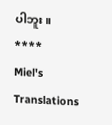ပါဘူး။
****
Miel's Translations